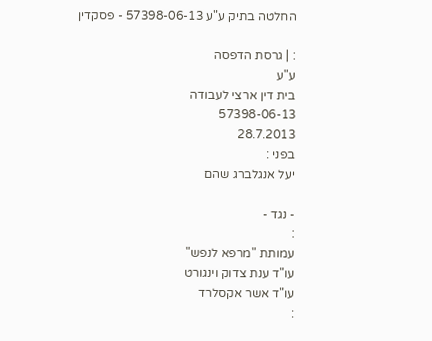החלטה בתיק ע"ע 57398-06-13 - פסקדין

: | גרסת הדפסה
ע"ע
בית דין ארצי לעבודה
57398-06-13
28.7.2013
בפני :
יעל אנגלברג שהם

- נגד -
:
עמותת "מרפא לנפש"
עו"ד ענת צדוק וינגורט
עו"ד אשר אקסלרד
: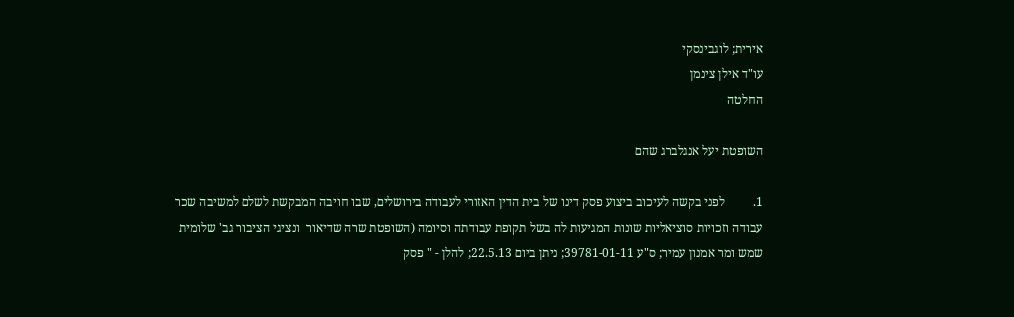אירית; לוגבינסקי
עו"ד אילן צינמן
החלטה

השופטת יעל אנגלברג שהם

1.         לפני בקשה לעיכוב ביצוע פסק דינו של בית הדין האזורי לעבודה בירושלים, שבו חויבה המבקשת לשלם למשיבה שכר עבודה וזכויות סוציאליות שונות המגיעות לה בשל תקופת עבודתה וסיומה (השופטת שרה שדיאור  ונציגי הציבור גב' שלומית שמש ומר אמנון עמיר; ס"ע 39781-01-11; ניתן ביום 22.5.13; להלן - " פסק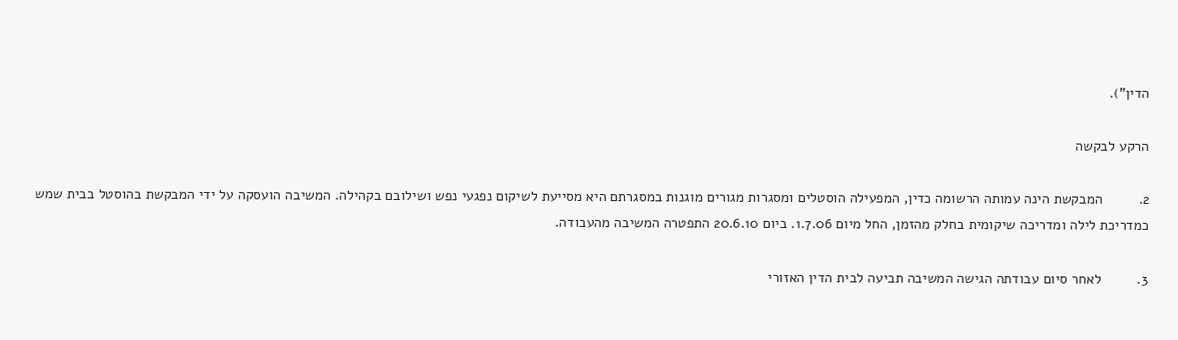הדין").

הרקע לבקשה

2.         המבקשת הינה עמותה הרשומה כדין, המפעילה הוסטלים ומסגרות מגורים מוגנות במסגרתם היא מסייעת לשיקום נפגעי נפש ושילובם בקהילה. המשיבה הועסקה על ידי המבקשת בהוסטל בבית שמש כמדריכת לילה ומדריכה שיקומית בחלק מהזמן, החל מיום 1.7.06. ביום 20.6.10 התפטרה המשיבה מהעבודה.

3.         לאחר סיום עבודתה הגישה המשיבה תביעה לבית הדין האזורי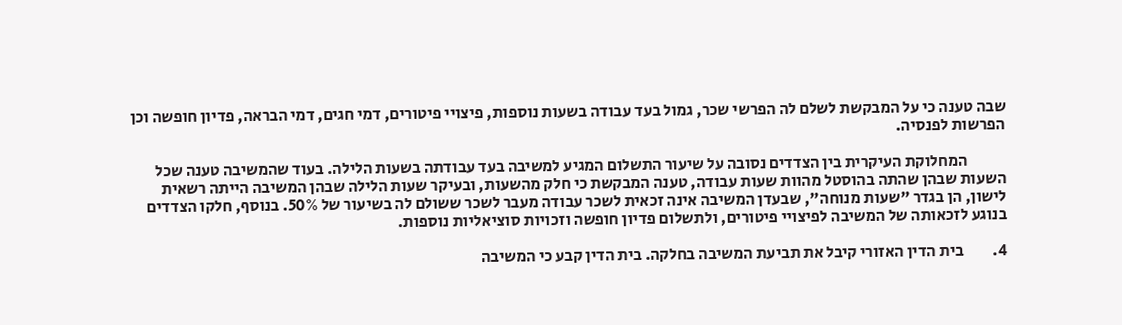שבה טענה כי על המבקשת לשלם לה הפרשי שכר, גמול בעד עבודה בשעות נוספות, פיצויי פיטורים, דמי חגים, דמי הבראה, פדיון חופשה וכן הפרשות לפנסיה.

            המחלוקת העיקרית בין הצדדים נסובה על שיעור התשלום המגיע למשיבה בעד עבודתה בשעות הלילה. בעוד שהמשיבה טענה שכל השעות שבהן שהתה בהוסטל מהוות שעות עבודה, טענה המבקשת כי חלק מהשעות, ובעיקר שעות הלילה שבהן המשיבה הייתה רשאית לישון, הן בגדר "שעות מנוחה", שבעדן המשיבה אינה זכאית לשכר עבודה מעבר לשכר ששולם לה בשיעור של 50%. בנוסף, חלקו הצדדים בנוגע לזכאותה של המשיבה לפיצויי פיטורים, ולתשלום פדיון חופשה וזכויות סוציאליות נוספות.

4.         בית הדין האזורי קיבל את תביעת המשיבה בחלקה. בית הדין קבע כי המשיבה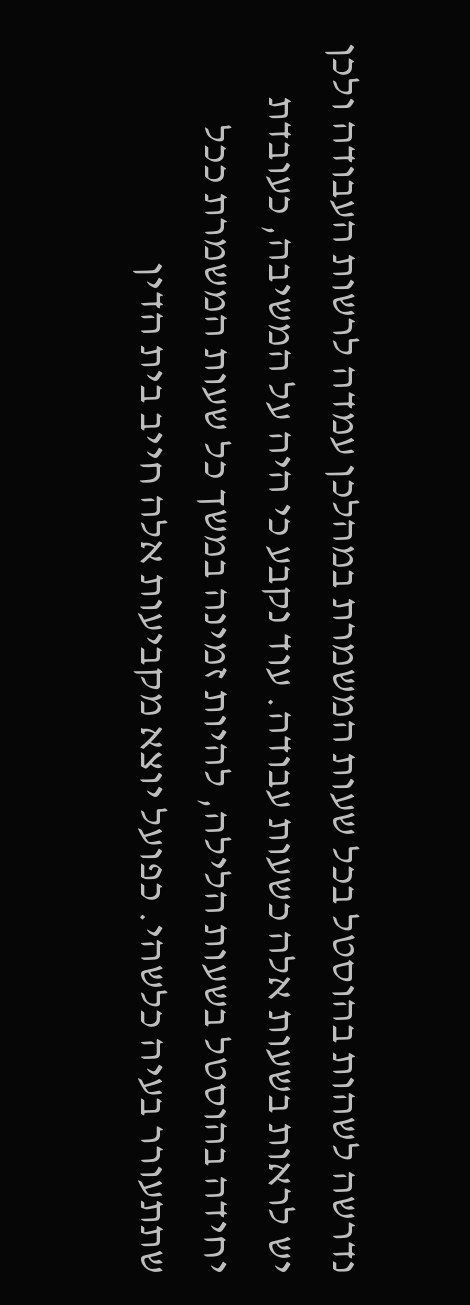נדרשה לשהות בהוסטל בכל שעות המשמרת במהלכן עמדה לרשות העבודה ולכן יש לראות בשעות אלה כשעות עבודה. עוד נקבע כי היה על המשיבה, כעובדת יחידה בהוסטל בשעות הלילה, להיות זמינה במשך כל שעות המשמרת ככל שתתעורר בעיה כלשהי. כפועל יוצא מקביעות אלה חייב בית הדין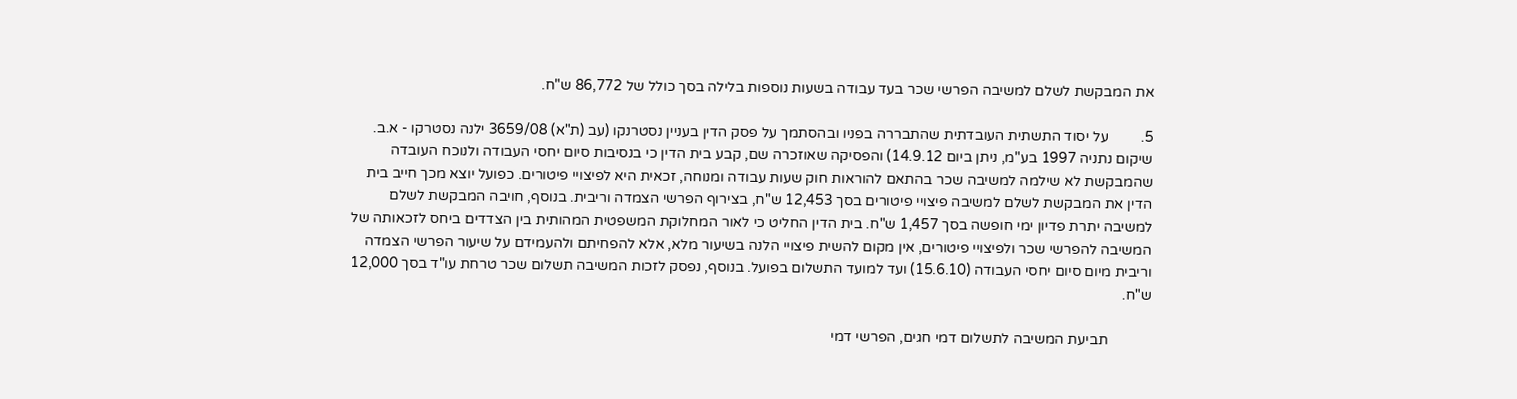את המבקשת לשלם למשיבה הפרשי שכר בעד עבודה בשעות נוספות בלילה בסך כולל של 86,772 ש"ח.

5.         על יסוד התשתית העובדתית שהתבררה בפניו ובהסתמך על פסק הדין בעניין נסטרנקו (עב (ת"א) 3659/08 ילנה נסטרקו - א.ב. שיקום נתניה 1997 בע"מ, ניתן ביום 14.9.12) והפסיקה שאוזכרה שם, קבע בית הדין כי בנסיבות סיום יחסי העבודה ולנוכח העובדה שהמבקשת לא שילמה למשיבה שכר בהתאם להוראות חוק שעות עבודה ומנוחה, זכאית היא לפיצויי פיטורים. כפועל יוצא מכך חייב בית הדין את המבקשת לשלם למשיבה פיצויי פיטורים בסך 12,453 ש"ח, בצירוף הפרשי הצמדה וריבית. בנוסף, חויבה המבקשת לשלם למשיבה יתרת פדיון ימי חופשה בסך 1,457 ש"ח. בית הדין החליט כי לאור המחלוקת המשפטית המהותית בין הצדדים ביחס לזכאותה של המשיבה להפרשי שכר ולפיצויי פיטורים, אין מקום להשית פיצויי הלנה בשיעור מלא, אלא להפחיתם ולהעמידם על שיעור הפרשי הצמדה וריבית מיום סיום יחסי העבודה (15.6.10) ועד למועד התשלום בפועל. בנוסף, נפסק לזכות המשיבה תשלום שכר טרחת עו"ד בסך 12,000 ש"ח.

            תביעת המשיבה לתשלום דמי חגים, הפרשי דמי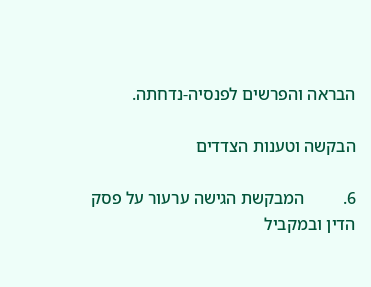הבראה והפרשים לפנסיה-נדחתה.

הבקשה וטענות הצדדים

6.         המבקשת הגישה ערעור על פסק הדין ובמקביל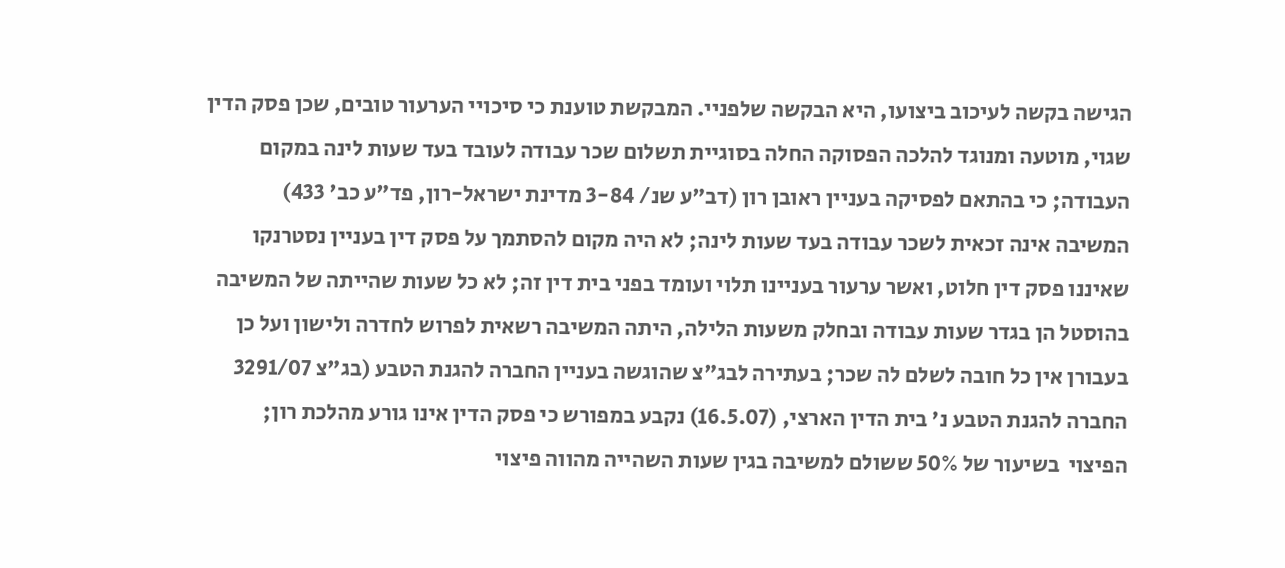הגישה בקשה לעיכוב ביצועו, היא הבקשה שלפניי. המבקשת טוענת כי סיכויי הערעור טובים, שכן פסק הדין שגוי, מוטעה ומנוגד להלכה הפסוקה החלה בסוגיית תשלום שכר עבודה לעובד בעד שעות לינה במקום העבודה; כי בהתאם לפסיקה בעניין ראובן רון (דב"ע שנ/ 3-84 מדינת ישראל-רון, פד"ע כב' 433) המשיבה אינה זכאית לשכר עבודה בעד שעות לינה; לא היה מקום להסתמך על פסק דין בעניין נסטרנקו שאיננו פסק דין חלוט, ואשר ערעור בעניינו תלוי ועומד בפני בית דין זה; לא כל שעות שהייתה של המשיבה בהוסטל הן בגדר שעות עבודה ובחלק משעות הלילה, היתה המשיבה רשאית לפרוש לחדרה ולישון ועל כן בעבורן אין כל חובה לשלם לה שכר; בעתירה לבג"צ שהוגשה בעניין החברה להגנת הטבע (בג"צ 3291/07 החברה להגנת הטבע נ' בית הדין הארצי, (16.5.07) נקבע במפורש כי פסק הדין אינו גורע מהלכת רון; הפיצוי  בשיעור של 50% ששולם למשיבה בגין שעות השהייה מהווה פיצוי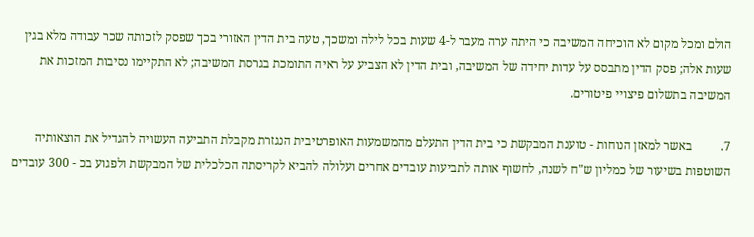הולם ומכל מקום לא הוכיחה המשיבה כי היתה ערה מעבר ל-4 שעות בכל לילה ומשכך, טעה בית הדין האזורי בכך שפסק לזכותה שכר עבודה מלא בגין שעות אלה; פסק הדין מתבסס על עדות יחידה של המשיבה, ובית הדין לא הצביע על ראיה התומכת בגרסת המשיבה; לא התקיימו נסיבות המזכות את המשיבה בתשלום פיצויי פיטורים.

7.         באשר למאזן הנוחות - טוענת המבקשת כי בית הדין התעלם מהמשמעות האופרטיבית הנגזרת מקבלת התביעה העשויה להגדיל את הוצאותיה השוטפות בשיעור של כמליון ש"ח לשנה, לחשוף אותה לתביעות עובדים אחרים ועלולה להביא לקריסתה הכלכלית של המבקשת ולפגוע בכ - 300 עובדים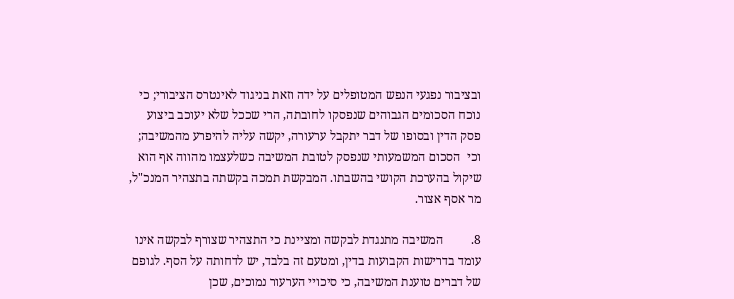ובציבור נפגעי הנפש המטופלים על ידה וזאת בניגוד לאינטרס הציבורי; כי נוכח הסכומים הגבוהים שנפסקו לחובתה, הרי שככל שלא יעוכב ביצוע פסק הדין ובסופו של דבר יתקבל ערעורה, יקשה עליה להיפרע מהמשיבה; וכי  הסכום המשמעותי שנפסק לטובת המשיבה כשלעצמו מהווה אף הוא שיקול בהערכת הקושי בהשבתו. המבקשת תמכה בקשתה בתצהיר המנכ"ל, מר אסף אצור.

8.         המשיבה מתנגדת לבקשה ומציינת כי התצהיר שצורף לבקשה אינו עומד בדרישות הקבועות בדין, ומטעם זה בלבד, יש לדחותה על הסף. לגופם של דברים טוענת המשיבה, כי סיכויי הערעור נמוכים, שכן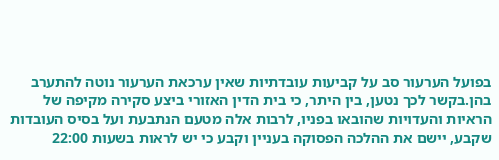בפועל הערעור סב על קביעות עובדתיות שאין ערכאת הערעור נוטה להתערב בהן.בקשר לכך נטען, בין היתר, כי בית הדין האזורי ביצע סקירה מקיפה של הראיות והעדויות שהובאו בפניו, לרבות אלה מטעם הנתבעת ועל בסיס העובדות שקבע, יישם את ההלכה הפסוקה בעניין וקבע כי יש לראות בשעות 22:00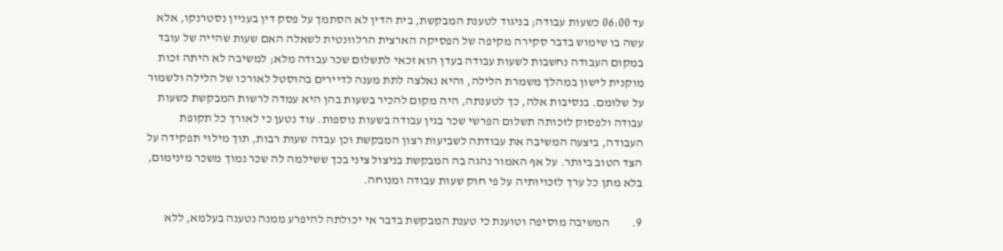עד 06:00 כשעות עבודה; בניגוד לטענת המבקשת, בית הדין לא הסתמך על פסק דין בעניין נסטרנקו, אלא עשה בו שימוש בדבר סקירה מקיפה של הפסיקה הארצית הרלוונטית לשאלה האם שעות שהייה של עובד במקום העבודה נחשבות לשעות עבודה בעדן הוא זכאי לתשלום שכר עבודה מלא; למשיבה לא היתה זכות מוקנית לישון במהלך משמרת הלילה, והיא נאלצה לתת מענה לדיירים בהוסטל לאורכו של הלילה ולשמור על שלומם. בנסיבות אלה, כך לטענתה, היה מקום להכיר בשעות בהן היא עמדה לרשות המבקשת כשעות עבודה ולפסוק לזכותה תשלום הפרשי שכר בגין עבודה בשעות נוספות. עוד נטען כי לאורך כל תקופת העבודה, ביצעה המשיבה את עבודתה לשביעות רצון המבקשת וכן עבדה שעות רבות, תוך מילוי תפקידה על הצד הטוב ביותר. על אף האמור נהגה בה המבקשת בניצול ציני בכך ששילמה לה שכר נמוך משכר מינימום, בלא מתן כל ערך לזכויותיה על פי חוק שעות עבודה ומנוחה.

9.         המשיבה מוסיפה וטוענת כי טענת המבקשת בדבר אי יכולתה להיפרע ממנה נטענה בעלמא, ללא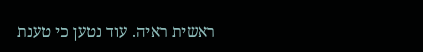ראשית ראיה. עוד נטען כי טענת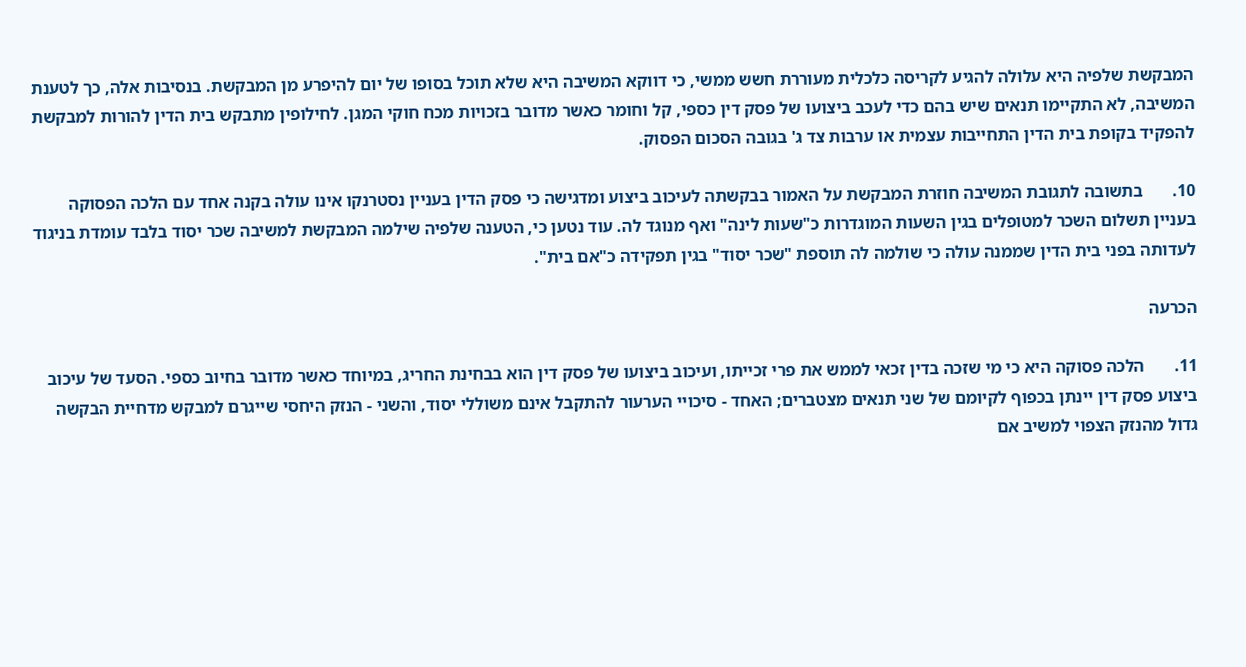המבקשת שלפיה היא עלולה להגיע לקריסה כלכלית מעוררת חשש ממשי, כי דווקא המשיבה היא שלא תוכל בסופו של יום להיפרע מן המבקשת. בנסיבות אלה, כך לטענת המשיבה, לא התקיימו תנאים שיש בהם כדי לעכב ביצועו של פסק דין כספי, קל וחומר כאשר מדובר בזכויות מכח חוקי המגן. לחילופין מתבקש בית הדין להורות למבקשת להפקיד בקופת בית הדין התחייבות עצמית או ערבות צד ג' בגובה הסכום הפסוק.

10.       בתשובה לתגובת המשיבה חוזרת המבקשת על האמור בבקשתה לעיכוב ביצוע ומדגישה כי פסק הדין בעניין נסטרנקו אינו עולה בקנה אחד עם הלכה הפסוקה בעניין תשלום השכר למטופלים בגין השעות המוגדרות כ"שעות לינה" ואף מנוגד לה. עוד נטען כי, הטענה שלפיה שילמה המבקשת למשיבה שכר יסוד בלבד עומדת בניגוד לעדותה בפני בית הדין שממנה עולה כי שולמה לה תוספת "שכר יסוד" בגין תפקידה כ"אם בית".

הכרעה

11.       הלכה פסוקה היא כי מי שזכה בדין זכאי לממש את פרי זכייתו, ועיכוב ביצועו של פסק דין הוא בבחינת החריג, במיוחד כאשר מדובר בחיוב כספי. הסעד של עיכוב ביצוע פסק דין יינתן בכפוף לקיומם של שני תנאים מצטברים; האחד - סיכויי הערעור להתקבל אינם משוללי יסוד, והשני - הנזק היחסי שייגרם למבקש מדחיית הבקשה גדול מהנזק הצפוי למשיב אם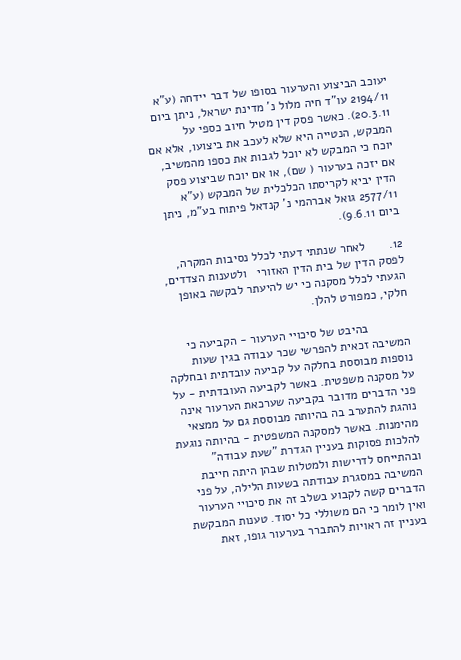יעוכב הביצוע והערעור בסופו של דבר יידחה (ע"א 2194/11 עו"ד חיה מלול נ' מדינת ישראל, ניתן ביום 20.3.11). כאשר פסק דין מטיל חיוב כספי על המבקש, הנטייה היא שלא לעכב את ביצועו, אלא אם יוכח כי המבקש לא יוכל לגבות את כספו מהמשיב, אם יזכה בערעור ( שם), או אם יוכח שביצוע פסק הדין יביא לקריסתו הכלכלית של המבקש (ע"א 2577/11 גואל אברהמי נ' קנדאל פיתוח בע"מ, ניתן ביום 9.6.11).

12.       לאחר שנתתי דעתי לכלל נסיבות המקרה, לפסק הדין של בית הדין האזורי   ולטענות הצדדים, הגעתי לכלל מסקנה כי יש להיעתר לבקשה באופן חלקי, כמפורט להלן.

            בהיבט של סיכויי הערעור - הקביעה כי המשיבה זכאית להפרשי שכר עבודה בגין שעות נוספות מבוססת בחלקה על קביעה עובדתית ובחלקה על מסקנה משפטית. באשר לקביעה העובדתית - על פני הדברים מדובר בקביעה שערכאת הערעור אינה נוהגת להתערב בה בהיותה מבוססת גם על ממצאי מהימנות. באשר למסקנה המשפטית - בהיותה נוגעת להלכות פסוקות בעניין הגדרת "שעת עבודה" ובהתייחס לדרישות ולמטלות שבהן היתה חייבת המשיבה במסגרת עבודתה בשעות הלילה, על פני הדברים קשה לקבוע בשלב זה את סיכויי הערעור ואין לומר כי הם משוללי כל יסוד. טענות המבקשת בעניין זה ראויות להתברר בערעור גופו, זאת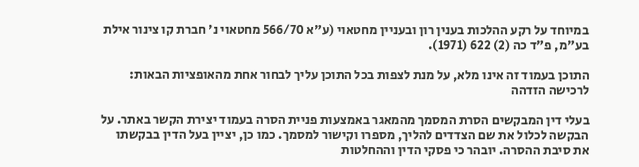במיוחד על רקע ההלכות בענין רון ובעניין מחטאוי (ע"א 566/70 מחטאוי נ' חברת קו צינור אילת בע"מ, פ"ד כה (2) 622 (1971).

התוכן בעמוד זה אינו מלא, על מנת לצפות בכל התוכן עליך לבחור אחת מהאופציות הבאות:
לרכישה הזדהה

בעלי דין המבקשים הסרת המסמך מהמאגר באמצעות פניית הסרה בעמוד יצירת הקשר באתר. על הבקשה לכלול את שם הצדדים להליך, מספרו וקישור למסמך. כמו כן, יציין בעל הדין בבקשתו את סיבת ההסרה. יובהר כי פסקי הדין וההחלטות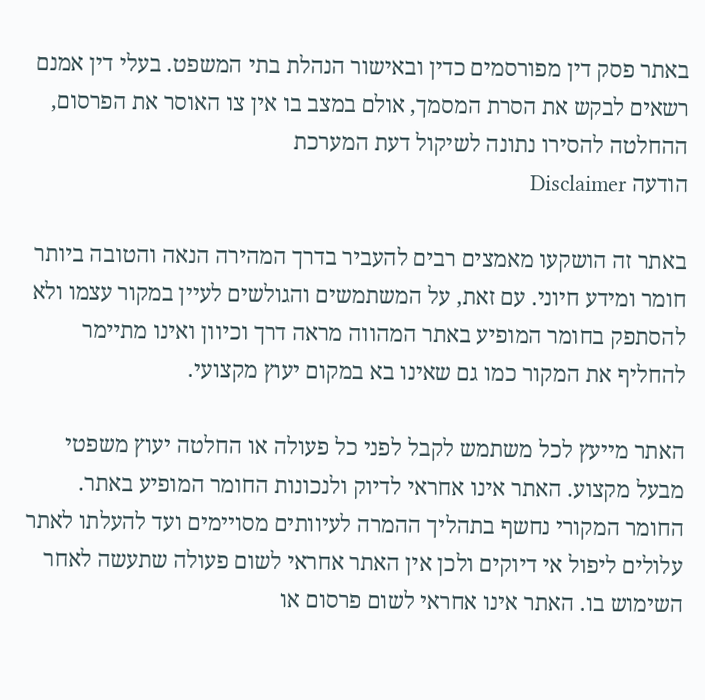באתר פסק דין מפורסמים כדין ובאישור הנהלת בתי המשפט. בעלי דין אמנם רשאים לבקש את הסרת המסמך, אולם במצב בו אין צו האוסר את הפרסום, ההחלטה להסירו נתונה לשיקול דעת המערכת
הודעה Disclaimer

באתר זה הושקעו מאמצים רבים להעביר בדרך המהירה הנאה והטובה ביותר חומר ומידע חיוני. עם זאת, על המשתמשים והגולשים לעיין במקור עצמו ולא להסתפק בחומר המופיע באתר המהווה מראה דרך וכיוון ואינו מתיימר להחליף את המקור כמו גם שאינו בא במקום יעוץ מקצועי.

האתר מייעץ לכל משתמש לקבל לפני כל פעולה או החלטה יעוץ משפטי מבעל מקצוע. האתר אינו אחראי לדיוק ולנכונות החומר המופיע באתר. החומר המקורי נחשף בתהליך ההמרה לעיוותים מסויימים ועד להעלתו לאתר עלולים ליפול אי דיוקים ולכן אין האתר אחראי לשום פעולה שתעשה לאחר השימוש בו. האתר אינו אחראי לשום פרסום או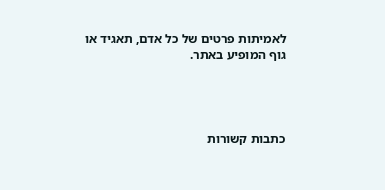לאמיתות פרטים של כל אדם, תאגיד או גוף המופיע באתר.




כתבות קשורות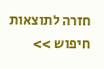חזרה לתוצאות חיפוש >>